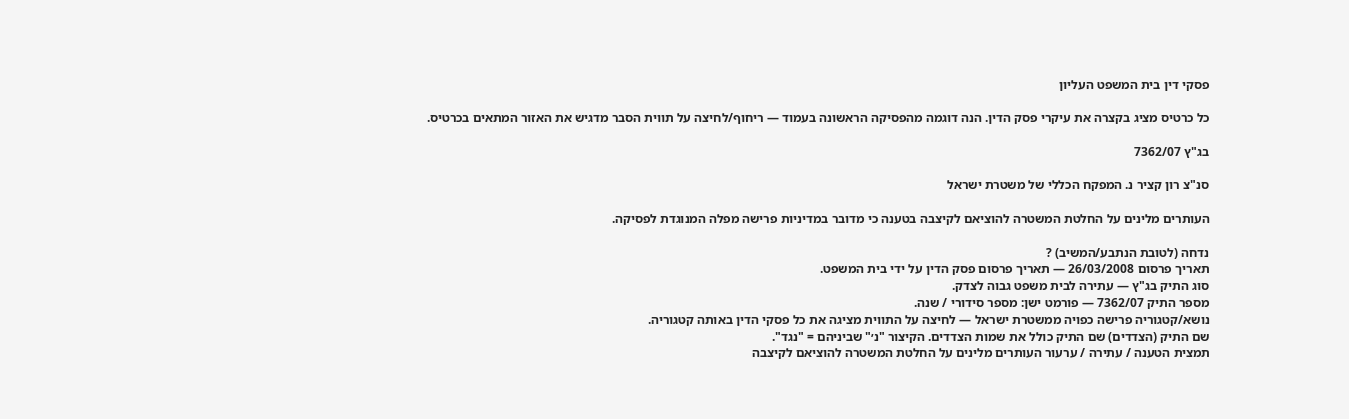פסקי דין בית המשפט העליון

כל כרטיס מציג בקצרה את עיקרי פסק הדין. הנה דוגמה מהפסיקה הראשונה בעמוד — ריחוף/לחיצה על תווית הסבר מדגיש את האזור המתאים בכרטיס.

בג"ץ 7362/07

סנ"צ רון קציר נ. המפקח הכללי של משטרת ישראל

העותרים מלינים על החלטת המשטרה להוציאם לקיצבה בטענה כי מדובר במדיניות פרישה מפלה המנוגדת לפסיקה.

נדחה (לטובת הנתבע/המשיב) ?
תאריך פרסום 26/03/2008 — תאריך פרסום פסק הדין על ידי בית המשפט.
סוג התיק בג"ץ — עתירה לבית משפט גבוה לצדק.
מספר התיק 7362/07 — פורמט ישן: מספר סידורי / שנה.
נושא/קטגוריה פרישה כפויה ממשטרת ישראל — לחיצה על התווית מציגה את כל פסקי הדין באותה קטגוריה.
שם התיק (הצדדים) שם התיק כולל את שמות הצדדים. הקיצור "נ׳" שביניהם = "נגד".
תמצית הטענה / עתירה / ערעור העותרים מלינים על החלטת המשטרה להוציאם לקיצבה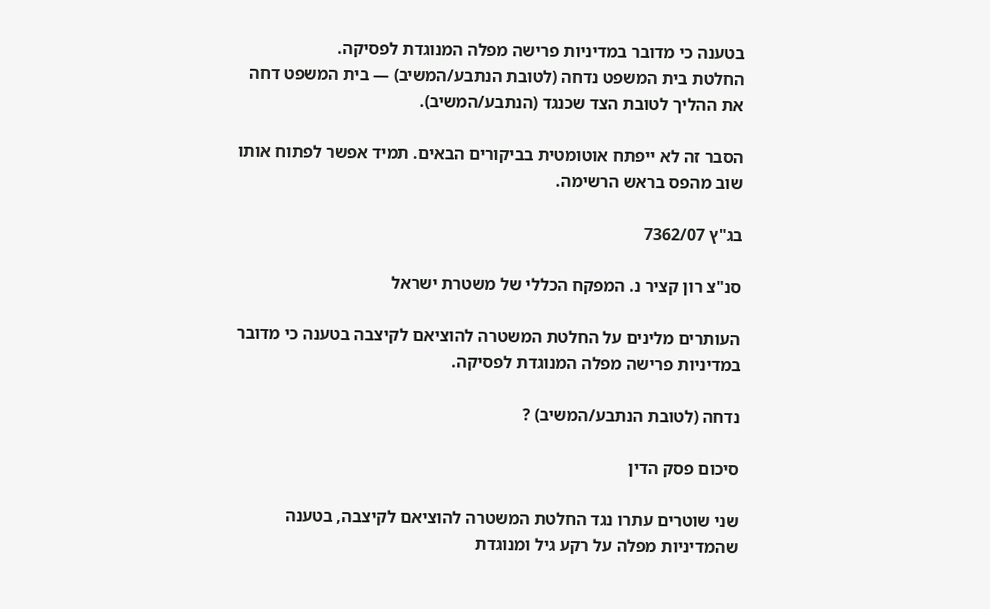בטענה כי מדובר במדיניות פרישה מפלה המנוגדת לפסיקה.
החלטת בית המשפט נדחה (לטובת הנתבע/המשיב) — בית המשפט דחה את ההליך לטובת הצד שכנגד (הנתבע/המשיב).

הסבר זה לא ייפתח אוטומטית בביקורים הבאים. תמיד אפשר לפתוח אותו שוב מהפס בראש הרשימה.

בג"ץ 7362/07

סנ"צ רון קציר נ. המפקח הכללי של משטרת ישראל

העותרים מלינים על החלטת המשטרה להוציאם לקיצבה בטענה כי מדובר במדיניות פרישה מפלה המנוגדת לפסיקה.

נדחה (לטובת הנתבע/המשיב) ?

סיכום פסק הדין

שני שוטרים עתרו נגד החלטת המשטרה להוציאם לקיצבה, בטענה שהמדיניות מפלה על רקע גיל ומנוגדת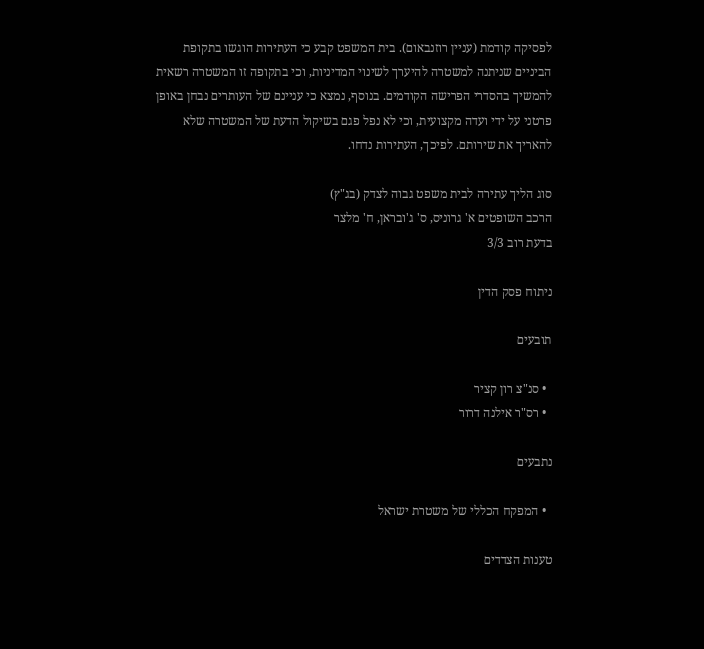לפסיקה קודמת (עניין רוזנבאום). בית המשפט קבע כי העתירות הוגשו בתקופת הביניים שניתנה למשטרה להיערך לשינוי המדיניות, וכי בתקופה זו המשטרה רשאית להמשיך בהסדרי הפרישה הקודמים. בנוסף, נמצא כי עניינם של העותרים נבחן באופן פרטני על ידי ועדה מקצועית, וכי לא נפל פגם בשיקול הדעת של המשטרה שלא להאריך את שירותם. לפיכך, העתירות נדחו.

סוג הליך עתירה לבית משפט גבוה לצדק (בג"ץ)
הרכב השופטים א' גרוניס, ס' ג'ובראן, ח' מלצר
בדעת רוב 3/3

ניתוח פסק הדין

תובעים

  • סנ"צ רון קציר
  • רס"ר אילנה דרור

נתבעים

  • המפקח הכללי של משטרת ישראל

טענות הצדדים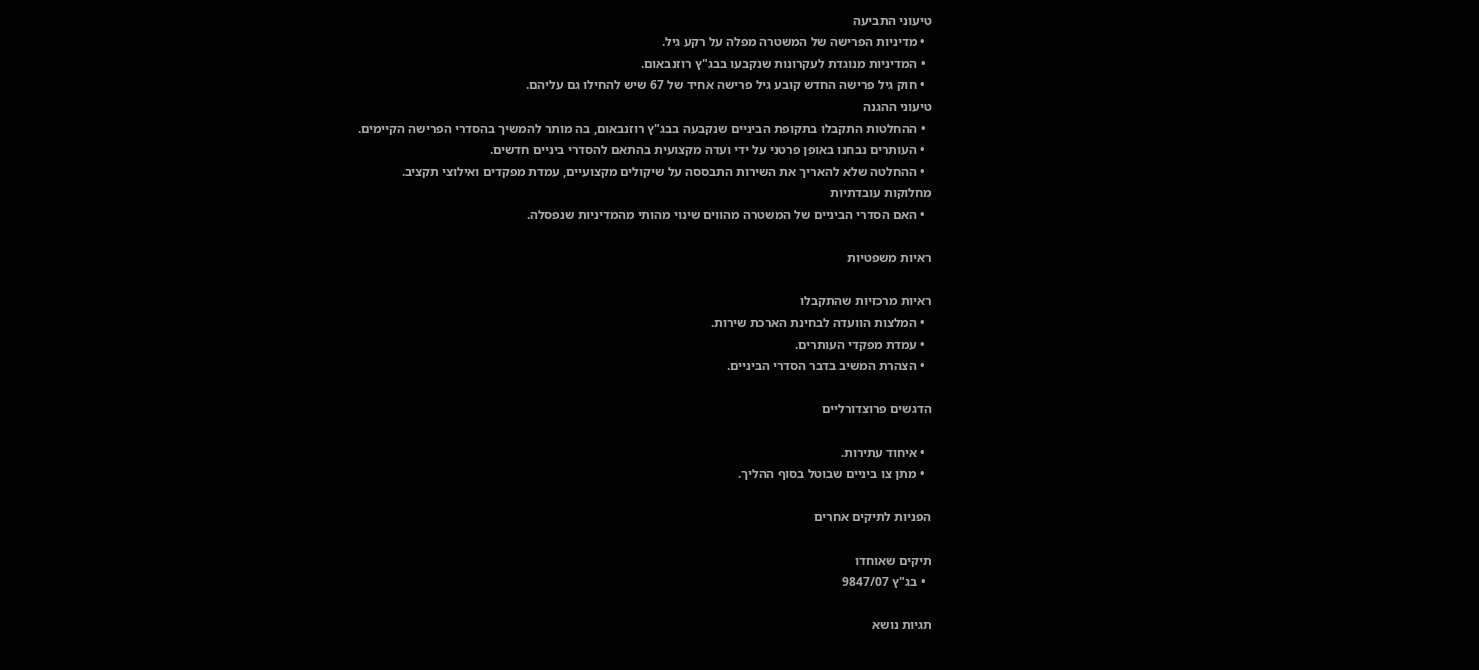טיעוני התביעה
  • מדיניות הפרישה של המשטרה מפלה על רקע גיל.
  • המדיניות מנוגדת לעקרונות שנקבעו בבג"ץ רוזנבאום.
  • חוק גיל פרישה החדש קובע גיל פרישה אחיד של 67 שיש להחילו גם עליהם.
טיעוני ההגנה
  • ההחלטות התקבלו בתקופת הביניים שנקבעה בבג"ץ רוזנבאום, בה מותר להמשיך בהסדרי הפרישה הקיימים.
  • העותרים נבחנו באופן פרטני על ידי ועדה מקצועית בהתאם להסדרי ביניים חדשים.
  • ההחלטה שלא להאריך את השירות התבססה על שיקולים מקצועיים, עמדת מפקדים ואילוצי תקציב.
מחלוקות עובדתיות
  • האם הסדרי הביניים של המשטרה מהווים שינוי מהותי מהמדיניות שנפסלה.

ראיות משפטיות

ראיות מרכזיות שהתקבלו
  • המלצות הוועדה לבחינת הארכת שירות.
  • עמדת מפקדי העותרים.
  • הצהרת המשיב בדבר הסדרי הביניים.

הדגשים פרוצדורליים

  • איחוד עתירות.
  • מתן צו ביניים שבוטל בסוף ההליך.

הפניות לתיקים אחרים

תיקים שאוחדו
  • בג"ץ 9847/07

תגיות נושא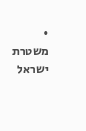• משטרת ישראל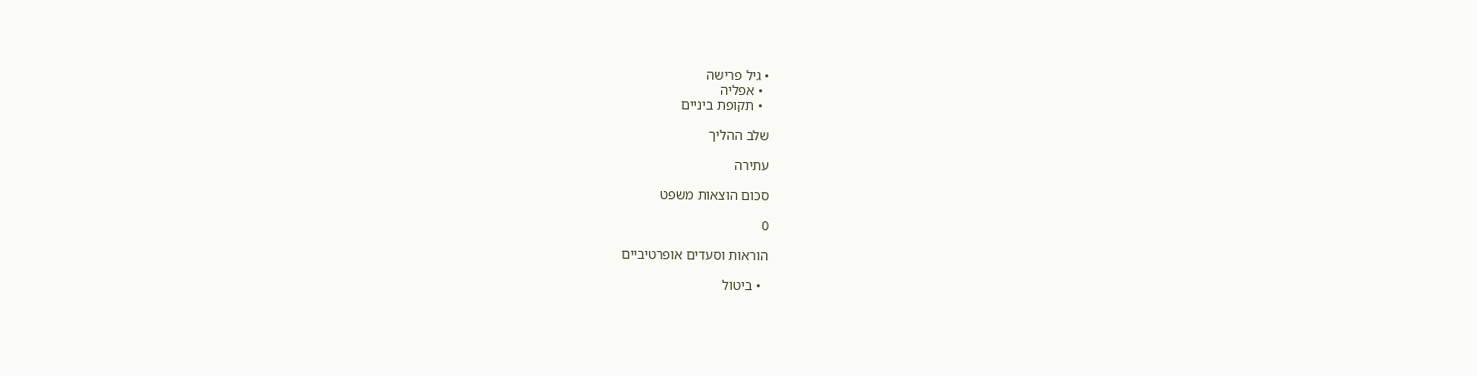• גיל פרישה
  • אפליה
  • תקופת ביניים

שלב ההליך

עתירה

סכום הוצאות משפט

0

הוראות וסעדים אופרטיביים

  • ביטול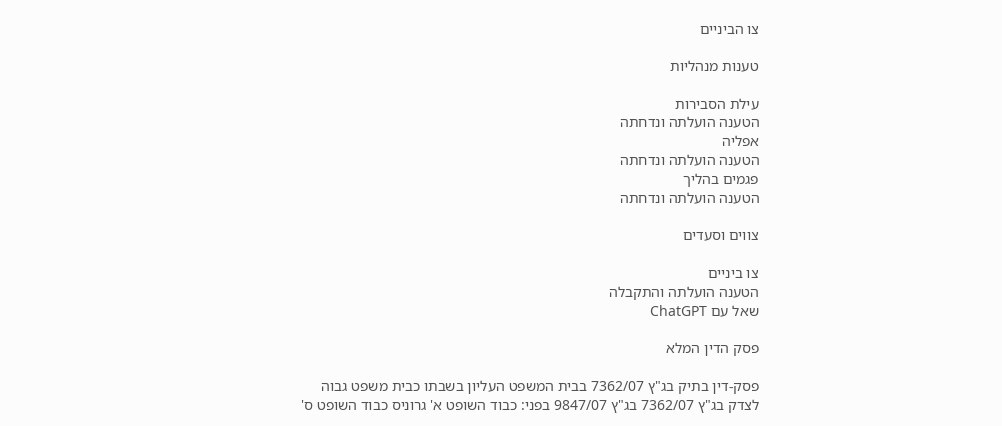צו הביניים

טענות מנהליות

עילת הסבירות
הטענה הועלתה ונדחתה
אפליה
הטענה הועלתה ונדחתה
פגמים בהליך
הטענה הועלתה ונדחתה

צווים וסעדים

צו ביניים
הטענה הועלתה והתקבלה
שאל עם ChatGPT

פסק הדין המלא

פסק-דין בתיק בג"ץ 7362/07 בבית המשפט העליון בשבתו כבית משפט גבוה לצדק בג"ץ 7362/07 בג"ץ 9847/07 בפני: כבוד השופט א' גרוניס כבוד השופט ס'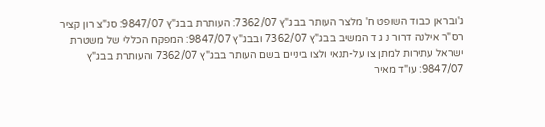ג'ובראן כבוד השופט ח' מלצר העותר בבג"ץ 7362/07: העותרת בבג"ץ 9847/07: סנ"צ רון קציר רס"ר אילנה דרור נ ג ד המשיב בבג"ץ 7362/07 ובבג"ץ 9847/07: המפקח הכללי של משטרת ישראל עתירות למתן צו על-תנאי ולצו ביניים בשם העותר בבג"ץ 7362/07 והעותרת בבג"ץ 9847/07: עו"ד מאיר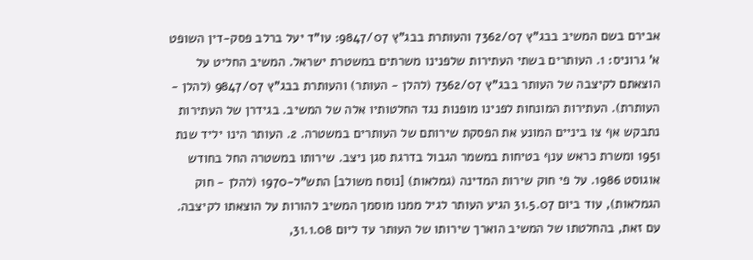אבירם בשם המשיב בבג"ץ 7362/07 והעותרת בבג"ץ 9847/07: עו"ד יעל ברלב פסק-דין השופט א' גרוניס: 1. העותרים בשתי העתירות שלפנינו משרתים במשטרת ישראל. המשיב החליט על הוצאתם לקיצבה של העותר בבג"ץ 7362/07 (להלן - העותר) והעותרת בבג"ץ 9847/07 (להלן - העותרת). העתירות המונחות לפנינו מופנות נגד החלטותיו אלה של המשיב. בגידרן של העתירות נתבקש אף צו ביניים המונע את הפסקת שירותם של העותרים במשטרה. 2. העותר הינו יליד שנת 1951 ומשרת כראש ענף בטיחות במשמר הגבול בדרגת סגן ניצב. שירותו במשטרה החל בחודש אוגוסט 1986. על פי חוק שירות המדינה (גמלאות) [נוסח משולב] התש"ל-1970 (להלן - חוק הגמלאות), עוד ביום 31.5.07 הגיע העותר לגיל ממנו מוסמך המשיב להורות על הוצאתו לקיצבה. עם זאת, בהחלטתו של המשיב הוארך שירותו של העותר עד ליום 31.1.08,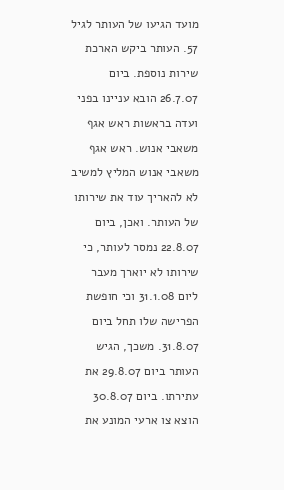מועד הגיעו של העותר לגיל 57. העותר ביקש הארכת שירות נוספת. ביום 26.7.07 הובא עניינו בפני ועדה בראשות ראש אגף משאבי אנוש. ראש אגף משאבי אנוש המליץ למשיב לא להאריך עוד את שירותו של העותר. ואכן, ביום 22.8.07 נמסר לעותר, כי שירותו לא יוארך מעבר ליום 31.1.08 וכי חופשת הפרישה שלו תחל ביום 31.8.07. משכך, הגיש העותר ביום 29.8.07 את עתירתו. ביום 30.8.07 הוצא צו ארעי המונע את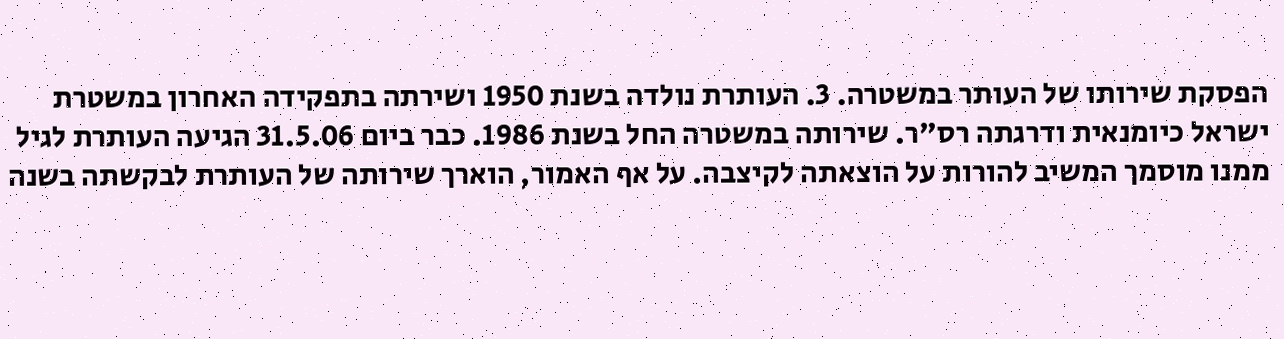הפסקת שירותו של העותר במשטרה. 3. העותרת נולדה בשנת 1950 ושירתה בתפקידה האחרון במשטרת ישראל כיומנאית ודרגתה רס"ר. שירותה במשטרה החל בשנת 1986. כבר ביום 31.5.06 הגיעה העותרת לגיל ממנו מוסמך המשיב להורות על הוצאתה לקיצבה. על אף האמור, הוארך שירותה של העותרת לבקשתה בשנה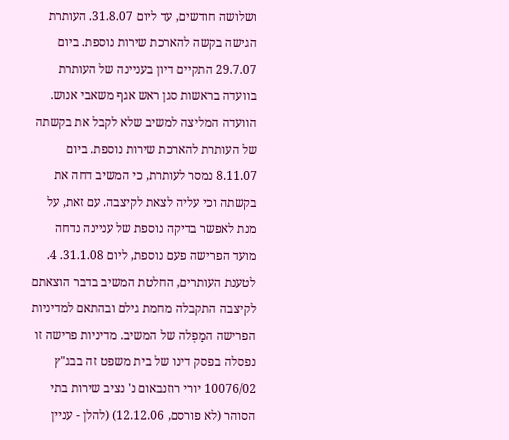ושלושה חודשים, עד ליום 31.8.07. העותרת הגישה בקשה להארכת שירות נוספת. ביום 29.7.07 התקיים דיון בעניינה של העותרת בוועדה בראשות סגן ראש אגף משאבי אנוש. הוועדה המליצה למשיב שלא לקבל את בקשתה של העותרת להארכת שירות נוספת. ביום 8.11.07 נמסר לעותרת, כי המשיב דחה את בקשתה וכי עליה לצאת לקיצבה. עם זאת, על מנת לאפשר בדיקה נוספת של עניינה נדחה מועד הפרישה פעם נוספת, ליום 31.1.08. 4. לטענת העותרים, החלטת המשיב בדבר הוצאתם לקיצבה התקבלה מחמת גילם ובהתאם למדיניות הפרישה המַפְלה של המשיב. מדיניות פרישה זו נפסלה בפסק דינו של בית משפט זה בבג"ץ 10076/02 יורי רוזנבאום נ' נציב שירות בתי הסוהר (לא פורסם, 12.12.06) (להלן - עניין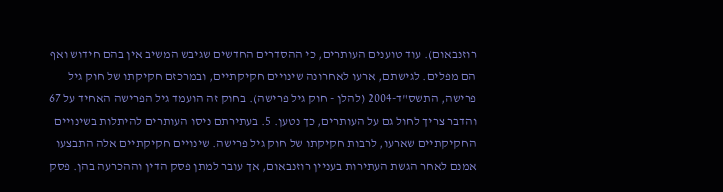רוזנבאום). עוד טוענים העותרים, כי ההסדרים החדשים שגיבש המשיב אין בהם חידוש ואף הם מפלים. לגישתם, ארעו לאחרונה שינויים חקיקתיים, ובמרכזם חקיקתו של חוק גיל פרישה, התשס"ד-2004 (להלן - חוק גיל פרישה). בחוק זה הועמד גיל הפרישה האחיד על 67 והדבר צריך לחול גם על העותרים, כך נטען. 5. בעתירתם ניסו העותרים להיתלות בשינויים החקיקתיים שארעו, לרבות חקיקתו של חוק גיל פרישה. שינויים חקיקתיים אלה התבצעו אמנם לאחר הגשת העתירות בעניין רוזנבאום, אך עובר למתן פסק הדין וההכרעה בהן. פסק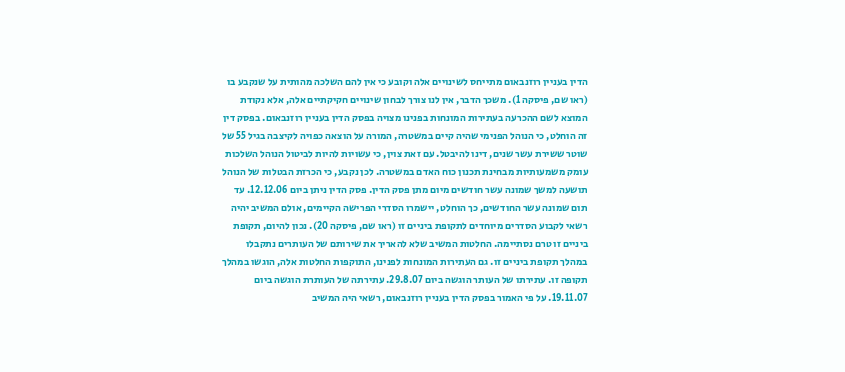הדין בעניין רוזנבאום מתייחס לשינויים אלה וקובע כי אין להם השלכה מהותית על שנקבע בו (ראו שם, פיסקה 1). משכך הדבר, אין לנו צורך לבחון שינויים חקיקתיים אלה, אלא נקודת המוצא לשם ההכרעה בעתירות המונחות בפנינו מצויה בפסק הדין בעניין רוזנבאום. בפסק דין זה הוחלט, כי הנוהל הפנימי שהיה קיים במשטרה, המורה על הוצאה כפויה לקיצבה בגיל 55 של שוטר ששירת עשר שנים, דינו להיבטל. עם זאת צוין, כי עשויות להיות לביטול הנוהל השלכות עומק משמעותיות מבחינת תכנון כוח האדם במשטרה. לכן נקבע, כי הכרזת הבטלות של הנוהל תושעה למשך שמונה עשר חודשים מיום מתן פסק הדין. פסק הדין ניתן ביום 12.12.06. עד תום שמונה עשר החודשים, כך הוחלט, יישמרו הסדרי הפרישה הקיימים, אולם המשיב יהיה רשאי לקבוע הסדרים מיוחדים לתקופת ביניים זו (ראו שם, פיסקה 20). נכון להיום, תקופת ביניים זו טרם נסתיימה. החלטות המשיב שלא להאריך את שירותם של העותרים נתקבלו במהלך תקופת ביניים זו. גם העתירות המונחות לפנינו, התוקפות החלטות אלה, הוגשו במהלך תקופה זו. עתירתו של העותר הוגשה ביום 29.8.07. עתירתה של העותרת הוגשה ביום 19.11.07. על פי האמור בפסק הדין בעניין רוזנבאום, רשאי היה המשיב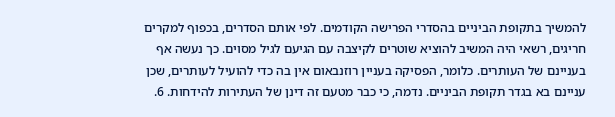להמשיך בתקופת הביניים בהסדרי הפרישה הקודמים. לפי אותם הסדרים, בכפוף למקרים חריגים, רשאי היה המשיב להוציא שוטרים לקיצבה עם הגיעם לגיל מסוים. כך נעשה אף בעניינם של העותרים. כלומר, הפסיקה בעניין רוזנבאום אין בה כדי להועיל לעותרים, שכן עניינם בא בגדר תקופת הביניים. נדמה, כי כבר מטעם זה דינן של העתירות להידחות. 6.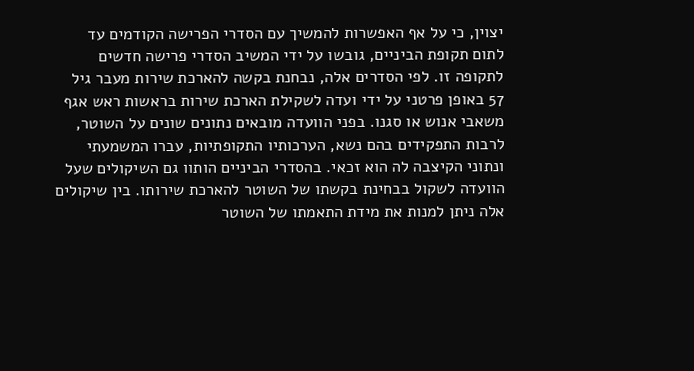יצוין, כי על אף האפשרות להמשיך עם הסדרי הפרישה הקודמים עד לתום תקופת הביניים, גובשו על ידי המשיב הסדרי פרישה חדשים לתקופה זו. לפי הסדרים אלה, נבחנת בקשה להארכת שירות מעבר גיל 57 באופן פרטני על ידי ועדה לשקילת הארכת שירות בראשות ראש אגף משאבי אנוש או סגנו. בפני הוועדה מובאים נתונים שונים על השוטר, לרבות התפקידים בהם נשא, הערכותיו התקופתיות, עברו המשמעתי ונתוני הקיצבה לה הוא זכאי. בהסדרי הביניים הותוו גם השיקולים שעל הוועדה לשקול בבחינת בקשתו של השוטר להארכת שירותו. בין שיקולים אלה ניתן למנות את מידת התאמתו של השוטר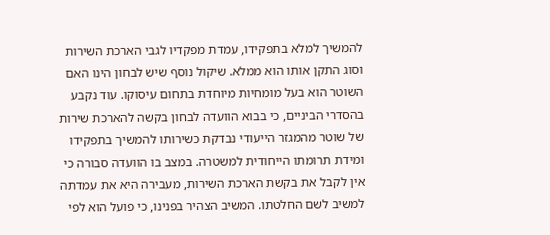להמשיך למלא בתפקידו, עמדת מפקדיו לגבי הארכת השירות וסוג התקן אותו הוא ממלא. שיקול נוסף שיש לבחון הינו האם השוטר הוא בעל מומחיות מיוחדת בתחום עיסוקו. עוד נקבע בהסדרי הביניים, כי בבוא הוועדה לבחון בקשה להארכת שירות של שוטר מהמגזר הייעודי נבדקת כשירותו להמשיך בתפקידו ומידת תרומתו הייחודית למשטרה. במצב בו הוועדה סבורה כי אין לקבל את בקשת הארכת השירות, מעבירה היא את עמדתה למשיב לשם החלטתו. המשיב הצהיר בפנינו, כי פועל הוא לפי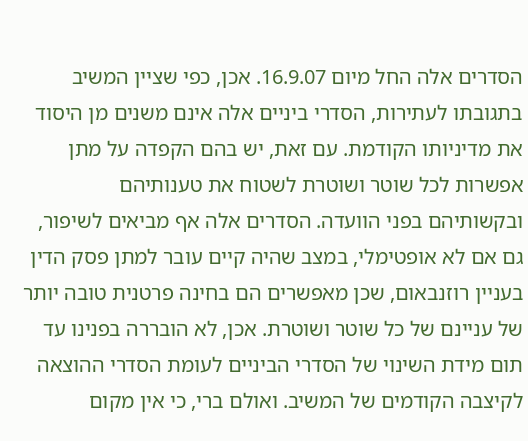הסדרים אלה החל מיום 16.9.07. אכן, כפי שציין המשיב בתגובתו לעתירות, הסדרי ביניים אלה אינם משנים מן היסוד את מדיניותו הקודמת. עם זאת, יש בהם הקפדה על מתן אפשרות לכל שוטר ושוטרת לשטוח את טענותיהם ובקשותיהם בפני הוועדה. הסדרים אלה אף מביאים לשיפור, גם אם לא אופטימלי, במצב שהיה קיים עובר למתן פסק הדין בעניין רוזנבאום, שכן מאפשרים הם בחינה פרטנית טובה יותר של עניינם של כל שוטר ושוטרת. אכן, לא הובררה בפנינו עד תום מידת השינוי של הסדרי הביניים לעומת הסדרי ההוצאה לקיצבה הקודמים של המשיב. ואולם ברי, כי אין מקום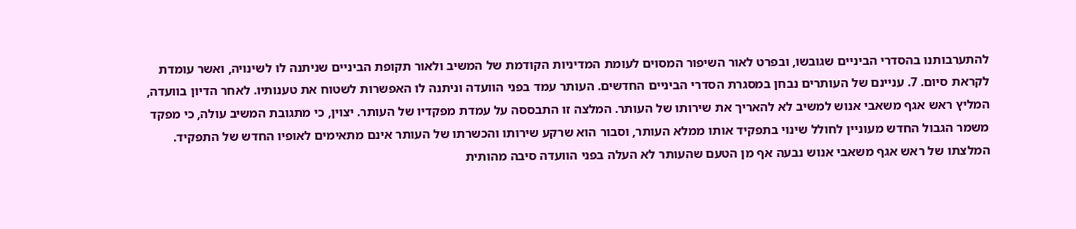להתערבותנו בהסדרי הביניים שגובשו, ובפרט לאור השיפור המסוים לעומת המדיניות הקודמת של המשיב ולאור תקופת הביניים שניתנה לו לשינויה, ואשר עומדת לקראת סיום. 7. עניינם של העותרים נבחן במסגרת הסדרי הביניים החדשים. העותר עמד בפני הוועדה וניתנה לו האפשרות לשטוח את טענותיו. לאחר הדיון בוועדה, המליץ ראש אגף משאבי אנוש למשיב לא להאריך את שירותו של העותר. המלצה זו התבססה על עמדת מפקדיו של העותר. יצוין, כי מתגובת המשיב עולה, כי מפקד משמר הגבול החדש מעוניין לחולל שינוי בתפקיד אותו ממלא העותר, וסבור הוא שרקע שירותו והכשרתו של העותר אינם מתאימים לאופיו החדש של התפקיד. המלצתו של ראש אגף משאבי אנוש נבעה אף מן הטעם שהעותר לא העלה בפני הוועדה סיבה מהותית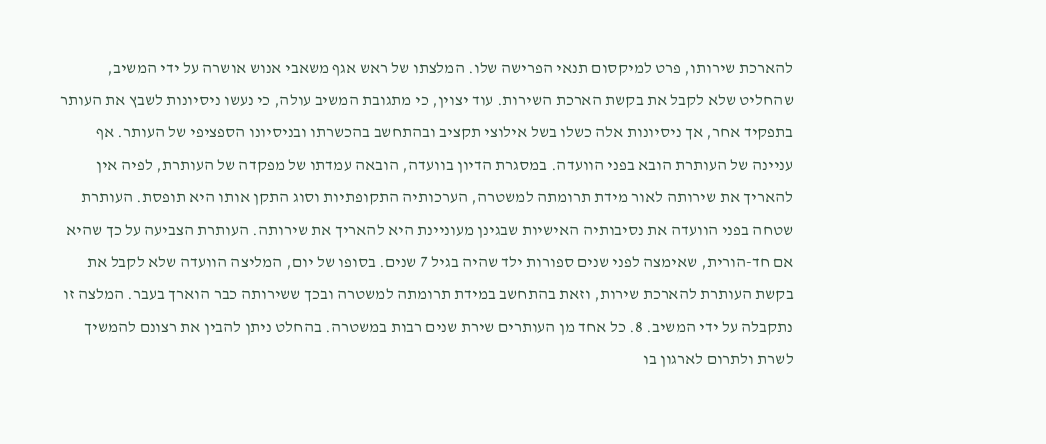להארכת שירותו, פרט למיקסום תנאי הפרישה שלו. המלצתו של ראש אגף משאבי אנוש אושרה על ידי המשיב, שהחליט שלא לקבל את בקשת הארכת השירות. עוד יצוין, כי מתגובת המשיב עולה, כי נעשו ניסיונות לשבץ את העותר בתפקיד אחר, אך ניסיונות אלה כשלו בשל אילוצי תקציב ובהתחשב בהכשרתו ובניסיונו הספציפי של העותר. אף עניינה של העותרת הובא בפני הוועדה. במסגרת הדיון בוועדה, הובאה עמדתו של מפקדה של העותרת, לפיה אין להאריך את שירותה לאור מידת תרומתה למשטרה, הערכותיה התקופתיות וסוג התקן אותו היא תופסת. העותרת שטחה בפני הוועדה את נסיבותיה האישיות שבגינן מעוניינת היא להאריך את שירותה. העותרת הצביעה על כך שהיא אם חד-הורית, שאימצה לפני שנים ספורות ילד שהיה בגיל 7 שנים. בסופו של יום, המליצה הוועדה שלא לקבל את בקשת העותרת להארכת שירות, וזאת בהתחשב במידת תרומתה למשטרה ובכך ששירותה כבר הוארך בעבר. המלצה זו נתקבלה על ידי המשיב. 8. כל אחד מן העותרים שירת שנים רבות במשטרה. בהחלט ניתן להבין את רצונם להמשיך לשרת ולתרום לארגון בו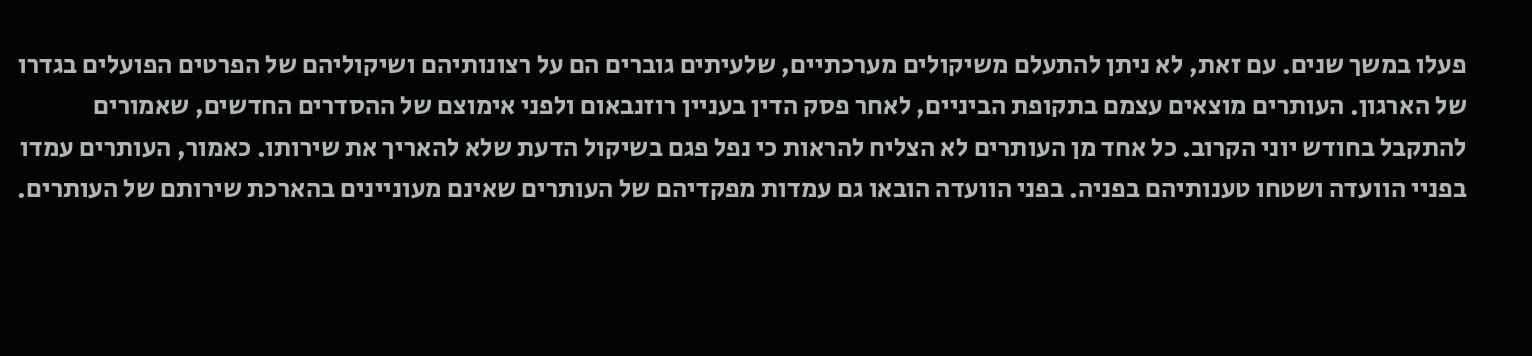פעלו במשך שנים. עם זאת, לא ניתן להתעלם משיקולים מערכתיים, שלעיתים גוברים הם על רצונותיהם ושיקוליהם של הפרטים הפועלים בגדרו של הארגון. העותרים מוצאים עצמם בתקופת הביניים, לאחר פסק הדין בעניין רוזנבאום ולפני אימוצם של ההסדרים החדשים, שאמורים להתקבל בחודש יוני הקרוב. כל אחד מן העותרים לא הצליח להראות כי נפל פגם בשיקול הדעת שלא להאריך את שירותו. כאמור, העותרים עמדו בפניי הוועדה ושטחו טענותיהם בפניה. בפני הוועדה הובאו גם עמדות מפקדיהם של העותרים שאינם מעוניינים בהארכת שירותם של העותרים.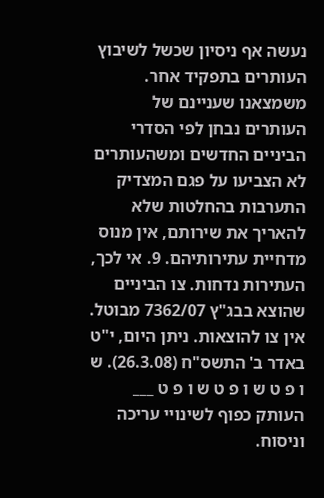נעשה אף ניסיון שכשל לשיבוץ העותרים בתפקיד אחר. משמצאנו שעניינם של העותרים נבחן לפי הסדרי הביניים החדשים ומשהעותרים לא הצביעו על פגם המצדיק התערבות בהחלטות שלא להאריך את שירותם, אין מנוס מדחיית עתירותיהם. 9. אי לכך, העתירות נדחות. צו הביניים שהוצא בבג"ץ 7362/07 מבוטל. אין צו להוצאות. ניתן היום, י"ט באדר ב' התשס"ח (26.3.08). ש ו פ ט ש ו פ ט ש ו פ ט ___ העותק כפוף לשינויי עריכה וניסוח.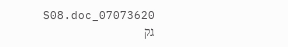07073620_S08.doc גק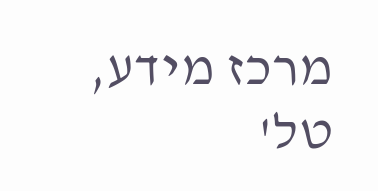מרכז מידע, טל'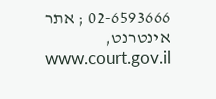02-6593666 ; אתר אינטרנט, www.court.gov.il